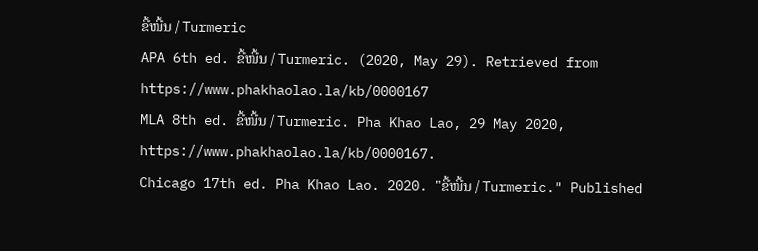ຂີ້ໜີ້ນ / Turmeric
APA 6th ed. ຂີ້ໜີ້ນ / Turmeric. (2020, May 29). Retrieved from https://www.phakhaolao.la/kb/0000167
MLA 8th ed. ຂີ້ໜີ້ນ / Turmeric. Pha Khao Lao, 29 May 2020, https://www.phakhaolao.la/kb/0000167.
Chicago 17th ed. Pha Khao Lao. 2020. "ຂີ້ໜີ້ນ / Turmeric." Published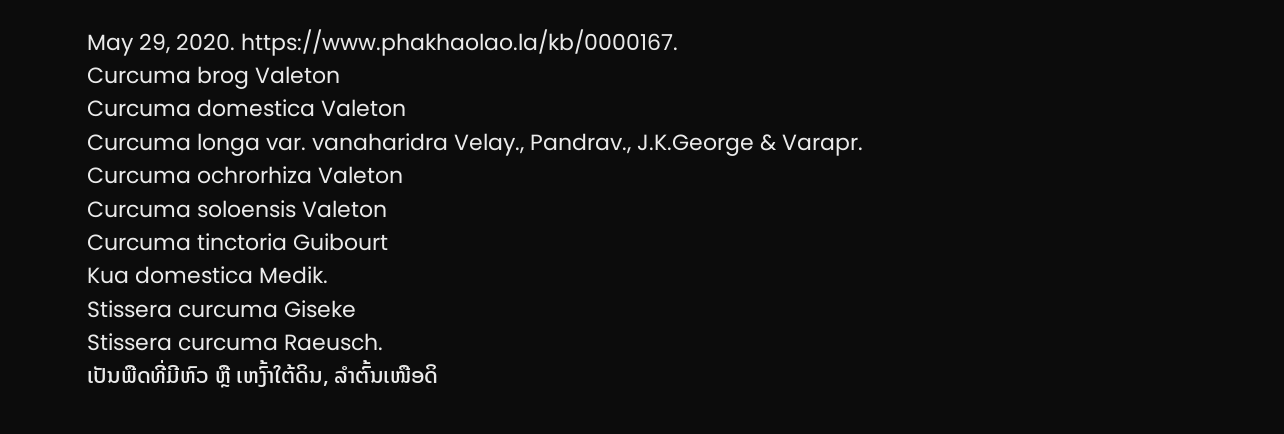May 29, 2020. https://www.phakhaolao.la/kb/0000167.
Curcuma brog Valeton
Curcuma domestica Valeton
Curcuma longa var. vanaharidra Velay., Pandrav., J.K.George & Varapr.
Curcuma ochrorhiza Valeton
Curcuma soloensis Valeton
Curcuma tinctoria Guibourt
Kua domestica Medik.
Stissera curcuma Giseke
Stissera curcuma Raeusch.
ເປັນພືດທີ່ມີຫົວ ຫຼື ເຫງົ້າໃຕ້ດິນ, ລຳຕົ້ນເໜືອດິ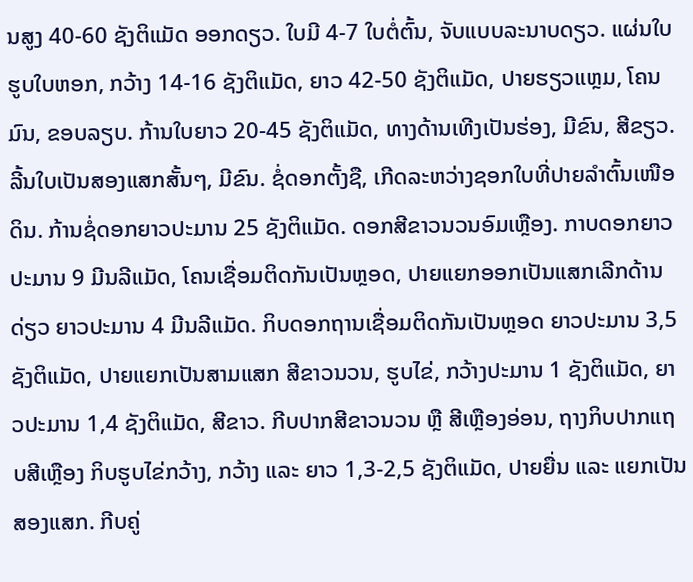ນສູງ 40-60 ຊັງຕິແມັດ ອອກດຽວ. ໃບມີ 4-7 ໃບຕໍ່ຕົ້ນ, ຈັບແບບລະນາບດຽວ. ແຜ່ນໃບຮູບໃບຫອກ, ກວ້າງ 14-16 ຊັງຕິແມັດ, ຍາວ 42-50 ຊັງຕິແມັດ, ປາຍຮຽວແຫຼມ, ໂຄນມົນ, ຂອບລຽບ. ກ້ານໃບຍາວ 20-45 ຊັງຕິແມັດ, ທາງດ້ານເທີງເປັນຮ່ອງ, ມີຂົນ, ສີຂຽວ. ລີ້ນໃບເປັນສອງແສກສັ້ນໆ, ມີຂົນ. ຊໍ່ດອກຕັ້ງຊື, ເກີດລະຫວ່າງຊອກໃບທີ່ປາຍລຳຕົ້ນເໜືອດິນ. ກ້ານຊໍ່ດອກຍາວປະມານ 25 ຊັງຕິແມັດ. ດອກສີຂາວນວນອົມເຫຼືອງ. ກາບດອກຍາວປະມານ 9 ມີນລີແມັດ, ໂຄນເຊື່ອມຕິດກັນເປັນຫຼອດ, ປາຍແຍກອອກເປັນແສກເລີກດ້ານດ່ຽວ ຍາວປະມານ 4 ມີນລີແມັດ. ກິບດອກຖານເຊື່ອມຕິດກັນເປັນຫຼອດ ຍາວປະມານ 3,5 ຊັງຕິແມັດ, ປາຍແຍກເປັນສາມແສກ ສີຂາວນວນ, ຮູບໄຂ່, ກວ້າງປະມານ 1 ຊັງຕິແມັດ, ຍາວປະມານ 1,4 ຊັງຕິແມັດ, ສີຂາວ. ກີບປາກສີຂາວນວນ ຫຼື ສີເຫຼືອງອ່ອນ, ຖາງກິບປາກແຖບສີເຫຼືອງ ກິບຮູບໄຂ່ກວ້າງ, ກວ້າງ ແລະ ຍາວ 1,3-2,5 ຊັງຕິແມັດ, ປາຍຍື່ນ ແລະ ແຍກເປັນສອງແສກ. ກີບຄູ່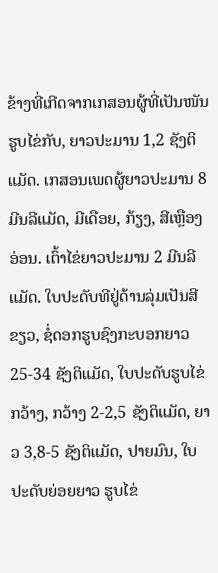ຂ້າງທີ່ເກີດຈາກເກສອນຜູ້ທີ່ເປັນໜັນຮູບໄຂ່ກັບ, ຍາວປະມານ 1,2 ຊັງຕິແມັດ. ເກສອນເພດຜູ້ຍາວປະມານ 8 ມີນລີແມັດ, ມີເດືອຍ, ກ້ຽງ, ສີເຫຼືອງອ່ອນ. ເຕົ້າໄຂ່ຍາວປະມານ 2 ມີນລີແມັດ. ໃບປະດັບທີຢູ່ດ້ານລຸ່ມເປັນສີຂຽວ, ຊໍ່ດອກຮູບຊົງກະບອກຍາວ 25-34 ຊັງຕິແມັດ, ໃບປະດັບຮູບໄຂ່ກວ້າງ, ກວ້າງ 2-2,5 ຊັງຕິແມັດ, ຍາວ 3,8-5 ຊັງຕິແມັດ, ປາຍມົນ, ໃບປະດັບຍ່ອຍຍາວ ຮູບໄຂ່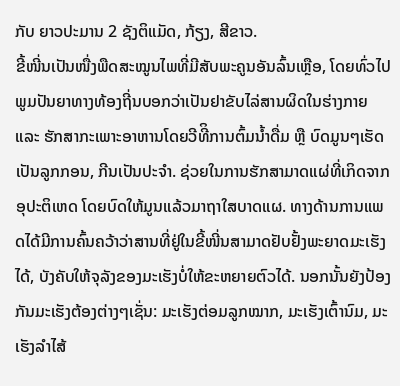ກັບ ຍາວປະມານ 2 ຊັງຕິແມັດ, ກ້ຽງ, ສີຂາວ.
ຂີ້ໜີ່ນເປັນໜື່ງພືດສະໝູນໄພທີ່ມີສັບພະຄູນອັນລົ້ນເຫຼືອ, ໂດຍທົ່ວໄປພູມປັນຍາທາງທ້ອງຖີ່ນບອກວ່າເປັນຢາຂັບໄລ່ສານຜິດໃນຮ່າງກາຍ ແລະ ຮັກສາກະເພາະອາຫານໂດຍວີທີິການຕົ້ມນ້ຳດື່ມ ຫຼື ບົດມູນໆເຮັດເປັນລູກກອນ, ກີນເປັນປະຈຳ. ຊ່ວຍໃນການຮັກສາມາດແຜ່ທີ່ເກິດຈາກອຸປະຕິເຫດ ໂດຍບົດໃຫ້ມູນແລ້ວມາຖາໃສບາດແຜ. ທາງດ້ານການແພດໄດ້ມີການຄົ້ນຄວ້າວ່າສານທີ່ຢູ່ໃນຂີ້ໜີ່ນສາມາດຢັບຢັ້ງພະຍາດມະເຮັງໄດ້, ບັງຄັບໃຫ້ຈຸລັງຂອງມະເຮັງບໍ່ໃຫ້ຂະຫຍາຍຕົວໄດ້. ນອກນັ້ນຍັງປ້ອງກັນມະເຮັງຕ້ອງຕ່າງໆເຊັ່ນ: ມະເຮັງຕ່ອມລູກໝາກ, ມະເຮັງເຕົ້ານົມ, ມະເຮັງລຳໄສ້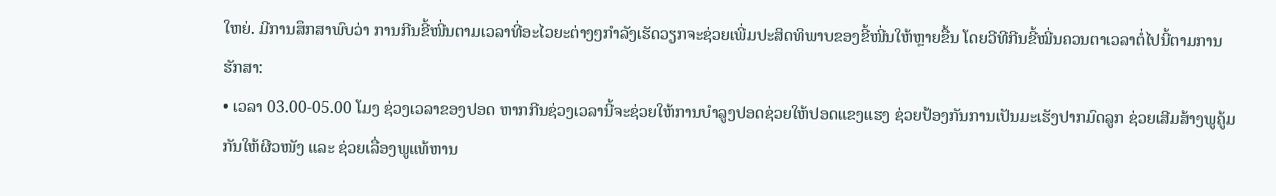ໃຫຍ່. ມີການສຶກສາພົບວ່າ ການກີນຂີ້ໜີ່ນຕາມເວລາທີ່ອະໄວຍະຕ່າງໆກຳລັງເຮັດວຽກຈະຊ່ວຍເພີ່ມປະສິດທິພາບຂອງຂີ້ໜີ່ນໃຫ້ຫຼາຍຂື້ນ ໂດຍວີທີກີນຂີ້ໝີ່ນຄວນຕາເວລາຕໍ່ໄປນີ້ຕາມການຮັກສາ:
• ເວລາ 03.00-05.00 ໂມງ ຊ່ວງເວລາຂອງປອດ ຫາກກີນຊ່ວງເວລານີ້ຈະຊ່ວຍໃຫ້ການບຳລູງປອດຊ່ວຍໃຫ້ປອດແຂງແຮງ ຊ່ວຍປ້ອງກັນການເປັນມະເຮັງປາກມົດລູກ ຊ່ວຍເສີມສ້າງພູຄູ້ມກັນໃຫ້ຜີວໜັງ ແລະ ຊ່ວຍເລື່ອງພູແທ້ຫານ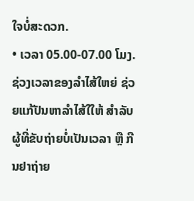ໃຈບໍ່ສະດວກ.
• ເວລາ 05.00-07.00 ໂມງ. ຊ່ວງເວລາຂອງລຳໄສ້ໃຫຍ່ ຊ່ວຍແກ້ປັນຫາລຳໄສ້ໃໃຫ້ ສຳລັບຜູ້ທີ່ຂັບຖ່າຍບໍ່ເປັນເວລາ ຫຼື ກີນຢາຖ່າຍ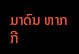ມາດົນ ຫາກກີ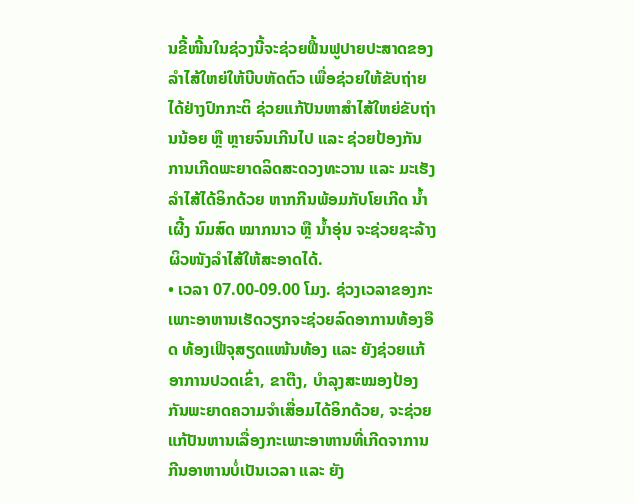ນຂີ້ໜີ້ນໃນຊ່ວງນີ້ຈະຊ່ວຍຟື້ນຟູປາຍປະສາດຂອງລຳໄສ້ໃຫຍ່ໃຫ້ບີບຫັດຕົວ ເພື່ອຊ່ວຍໃຫ້ຂັບຖ່າຍໄດ້ຢ່າງປົກກະຕິ ຊ່ວຍແກ້ປັນຫາສຳໄສ້ໃຫຍ່ຂັບຖ່ານນ້ອຍ ຫຼື ຫຼາຍຈົນເກີນໄປ ແລະ ຊ່ວຍປ້ອງກັນການເກີດພະຍາດລິດສະດວງທະວານ ແລະ ມະເຮັງລຳໄສ້ໄດ້ອິກດ້ວຍ ຫາກກີນພ້ອມກັບໂຍເກີດ ນ້ຳເຜີ້ງ ນົມສົດ ໝາກນາວ ຫຼື ນ້ຳອຸ່ນ ຈະຊ່ວຍຊະລ້າງຜິວໜັງລຳໄສ້ໃຫ້ສະອາດໄດ້.
• ເວລາ 07.00-09.00 ໂມງ. ຊ່ວງເວລາຂອງກະເພາະອາຫານເຮັດວຽກຈະຊ່ວຍລົດອາການທ້ອງອືດ ທ້ອງເຟີຈຸສຽດແໜ້ນທ້ອງ ແລະ ຍັງຊ່ວຍແກ້ອາການປວດເຂົ່າ, ຂາຕືງ, ບຳລຸງສະໝອງປ້ອງກັນພະຍາດຄວາມຈຳເສື່ອມໄດ້ອິກດ້ວຍ, ຈະຊ່ວຍແກ້ປັນຫານເລື່ອງກະເພາະອາຫານທີ່ເກີດຈາການກີນອາຫານບໍ່ເປັນເວລາ ແລະ ຍັງ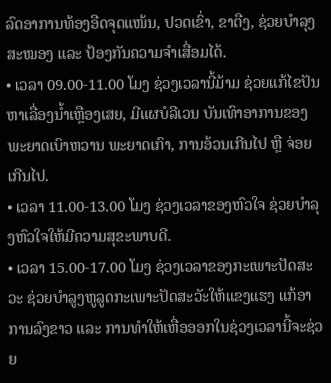ລົດອາການທ້ອງອືດຈຸດແໜ້ນ, ປວດເຂົ່າ, ຂາຕືງ, ຊ່ວຍບຳລຸງສະໝອງ ແລະ ປ້ອງກັນຄວາມຈຳເສື່ອມໄດ້.
• ເວລາ 09.00-11.00 ໂມງ ຊ່ວງເວລານີ້ມ້າມ ຊ່ວຍແກ້ໄຂປັນຫາເລື່ອງນ້ຳເຫຼືອງເສຍ, ມີແຜບໍລີເວນ ບັນເທົາອາການຂອງພະຍາດເບົາຫວານ ພະຍາດເກົາ, ການອ້ວນເກີນໄປ ຫຼື ຈ່ອຍເກີນໄປ.
• ເວລາ 11.00-13.00 ໂມງ ຊ່ວງເວລາຂອງຫົວໃຈ ຊ່ວຍບຳລຸງຫົວໃຈໃຫ້ມີຄວາມສຸຂະພາບດີ.
• ເວລາ 15.00-17.00 ໂມງ ຊ່ວງເວລາຂອງກະເພາະປັດສະວະ ຊ່ວຍບຳລູງຫູລູດກະເພາະປັດສະວັະໃຫ້ແຂງແຮງ ແກ້ອາການລົງຂາວ ແລະ ການທຳໃຫ້ເຫື່ອອອກໃນຊ່ວງເວລານີ້ຈະຊ່ວຍ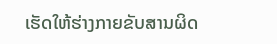ເຮັດໃຫ້ຮ່າງກາຍຂັບສານຜິດ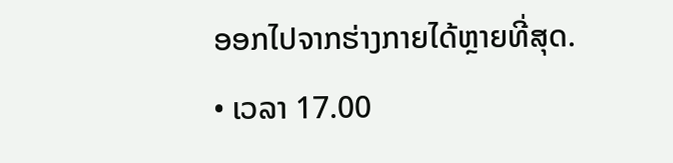ອອກໄປຈາກຮ່າງກາຍໄດ້ຫຼາຍທີ່ສຸດ.
• ເວລາ 17.00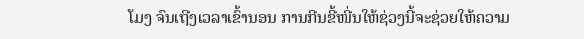ໂມງ ຈົນເຖີງເວລາເຂົ້ານອນ ການກີນຂີ້ໜີ່ນໃຫ້ຊ່ວງນີ້ຈະຊ່ວຍໃຫ້ຄວາມ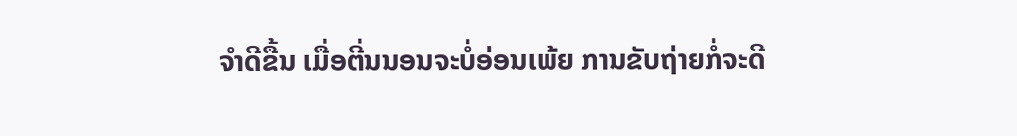ຈຳດີຂື້ນ ເມື່ອຕີ່ນນອນຈະບໍ່ອ່ອນເພ້ຍ ການຂັບຖ່າຍກໍ່ຈະດີ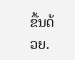ຂື້ນດ້ວຍ.